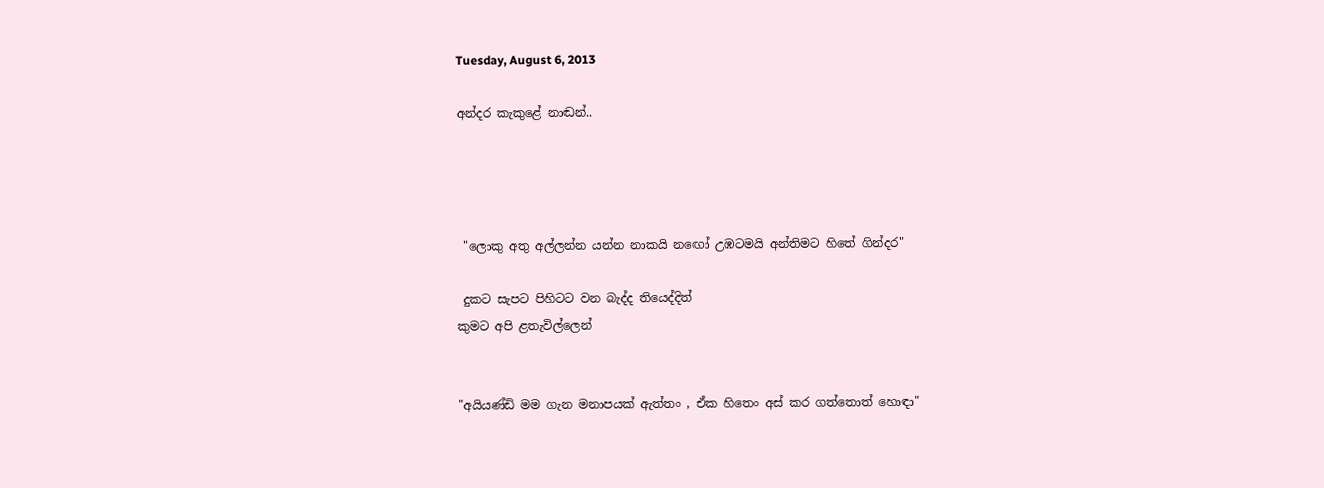Tuesday, August 6, 2013

අන්දර කැකුළේ නාඬන්..




 "ලොකු අතු අල්ලන්න යන්න නාකයි නඟෝ උඹටමයි අන්තිමට හිතේ ගින්දර"

 දුකට සැපට පිහිටට වන බැද්ද තියෙද්දිත්
කුමට අපි ළතැවිල්ලෙන්


"අයියණ්ඩි මම ගැන මනාපයක් ඇත්තං , ඒක හිතෙං අස් කර ගත්තොත් හොඳා"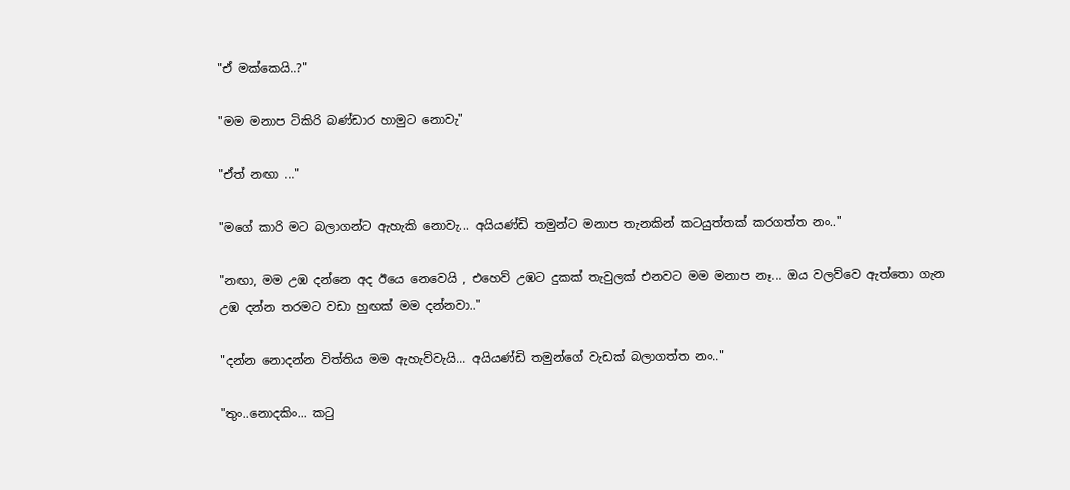"ඒ මක්කෙයි..?"

"මම මනාප ටිකිරි බණ්ඩාර හාමුට නොවැ"

"ඒත් නඟා ..."

"මගේ කාරි මට බලාගන්ට ඇහැකි නොවැ... අයියණ්ඩි තමුන්ට මනාප තැනකින් කටයුත්තක් කරගත්ත නං.."

"නඟා, මම උඹ දන්නෙ අද ඊයෙ නෙවෙයි , එහෙව් උඹට දුකක් තැවුලක් එනවට මම මනාප නෑ... ඔය වලව්වෙ ඇත්තො ගැන උඹ දන්න තරමට වඩා හුඟක් මම දන්නවා.."

"දන්න නොදන්න විත්තිය මම ඇහැව්වැයි... අයියණ්ඩි තමුන්ගේ වැඩක් බලාගත්ත නං.."

"තුං..නොදකිං... කටු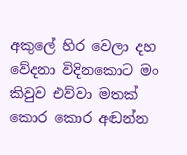අකුලේ හිර වෙලා දහ වේදනා විදිනකොට මං කිවුව එව්වා මතක් කොර කොර අඬන්න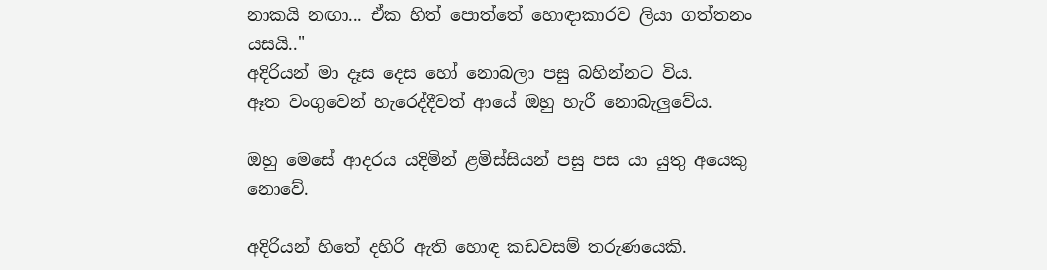නාකයි නඟා... ඒක හිත් පොත්තේ හොඳාකාරව ලියා ගත්තනං යසයි.."
අදිරියන් මා දෑස දෙස හෝ නොබලා පසු බහින්නට විය.
ඈත වංගුවෙන් හැරෙද්දීවත් ආයේ ඔහු හැරී නොබැලුවේය.

ඔහු මෙසේ ආදරය යදිමින් ළමිස්සියන් පසු පස යා යුතු අයෙකු නොවේ.

අදිරියන් හිතේ දහිරි ඇති හොඳ කඩවසම් තරුණයෙකි.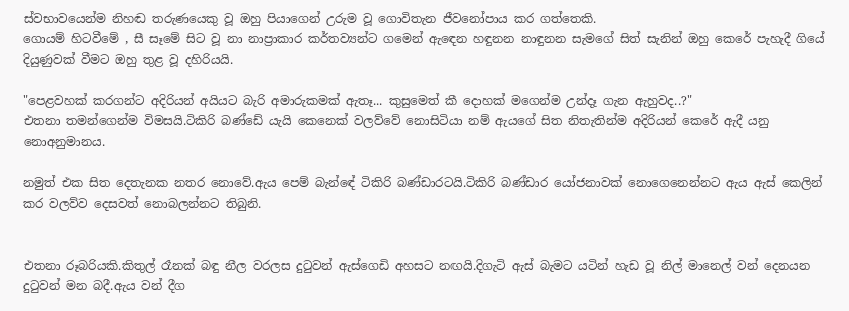ස්වභාවයෙන්ම නිහඬ තරුණයෙකු වූ ඔහු පියාගෙන් උරුම වූ ගොවිතැන ජීවනෝපාය කර ගත්තෙකි.
ගොයම් හිටවීමේ , සී සෑමේ සිට වූ නා නාප්‍රාකාර කර්තව්‍යන්ට ගමෙන් ඇඳෙන හඳුනන නාඳුනන සැමගේ සිත් සැනින් ඔහු කෙරේ පැහැදී ගියේ දියුණුවක් වීමට ඔහු තුළ වූ දහිරියයි.

"පෙළවහක් කරගන්ට අදිරියන් අයියට බැරි අමාරුකමක් ඇතෑ... කුසුමෙත් කී දොහක් මගෙන්ම උන්දෑ ගැන ඇහුවද..?"
එතනා තමන්ගෙන්ම විමසයි.ටිකිරි බණ්ඩේ යැයි කෙනෙක් වලව්වේ නොසිටියා නම් ඇයගේ සිත නිතැතින්ම අදිරියන් කෙරේ ඇදී යනු නොඅනුමානය.

නමුත් එක සිත දෙතැනක නතර නොවේ.ඇය පෙම් බැන්ඳේ ටිකිරි බණ්ඩාරටයි.ටිකිරි බණ්ඩාර යෝජනාවක් නොගෙනෙන්නට ඇය ඇස් කෙලින් කර වලව්ව දෙසවත් නොබලන්නට තිබුනි.


එතනා රූබරියකි.කිතුල් රෑනක් බඳු නීල වරලස දුටුවන් ඇස්ගෙඩි අහසට නඟයි.දිගැටි ඇස් බැමට යටින් හැඩ වූ නිල් මානෙල් වන් දෙනයන දුටුවන් මන බදී.ඇය වන් දීග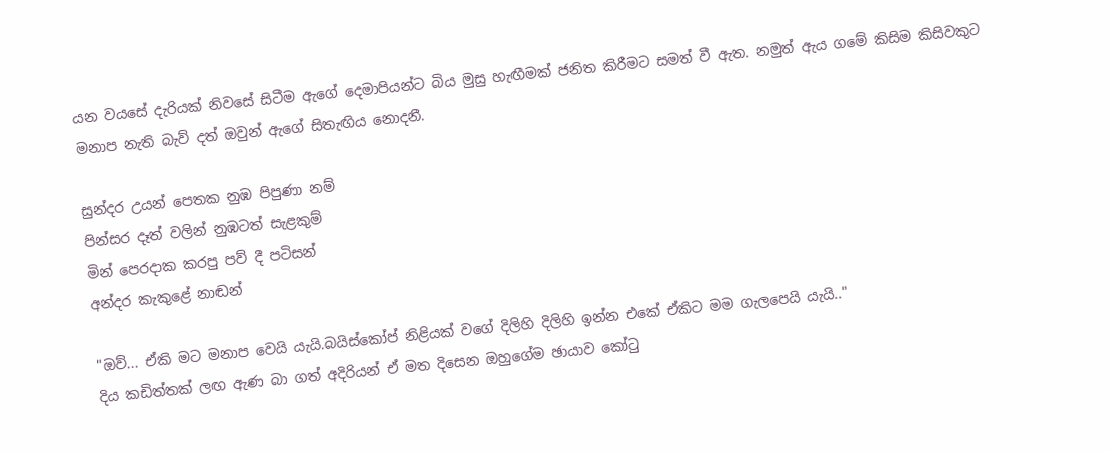යන වයසේ දැරියක් නිවසේ සිටීම ඇගේ දෙමාපියන්ට බිය මුසු හැඟීමක් ජනිත කිරීමට සමත් වී ඇත. නමුත් ඇය ගමේ කිසිම කිසිවකුට මනාප නැති බැව් දත් ඔවුන් ඇගේ සිතැඟිය නොදනී.

සුන්දර උයන් පෙතක නුඹ පිපුණා නම්
පින්සර දෑත් වලින් නුඹටත් සැළකුම්
මින් පෙරදාක කරපු පව් දී පටිසන්
අන්දර කැකුළේ නාඬන්

"ඔව්... ඒකි මට මනාප වෙයි යැයි.බයිස්කෝප් නිළියක් වගේ දිලිහි දිලිහි ඉන්න එකේ ඒකිට මම ගැලපෙයි යැයි.."
දිය කඩිත්තක් ලඟ ඇණ බා ගත් අදිරියන් ඒ මත දිසෙන ඔහුගේම ඡායාව කෝටු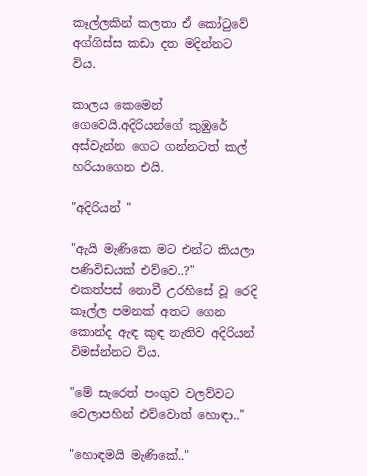කෑල්ලකින් කලතා ඒ කෝටුවේ අග්ගිස්ස කඩා දත මදින්නට විය.

කාලය කෙමෙන් ගෙවෙයි.අදිරියන්ගේ කුඹුරේ අස්වැන්න ගෙට ගන්නටත් කල් හරියාගෙන එයි.

"අදිරියන් "

"ඇයි මැණිකෙ මට එන්ට කියලා පණිවිඩයක් එව්වෙ..?"
එකත්පස් නොවී උරහිසේ වූ රෙදි කෑල්ල පමනක් අතට ගෙන කොන්ද ඇඳ කුඳ නැතිව අදිරියන් විමස්න්නට විය.

"මේ සැරෙත් පංගුව වලව්වට වෙලාපහින් එව්වොත් හොඳා.."

"හොඳමයි මැණිකේ.."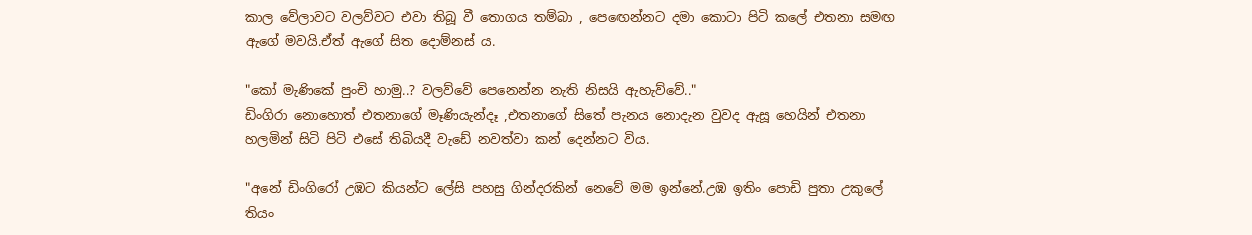කාල වේලාවට වලව්වට එවා තිබූ වී තොගය තම්බා , පෙඟෙන්නට දමා කොටා පිටි කලේ එතනා සමඟ ඇගේ මවයි.ඒත් ඇගේ සිත දොම්නස් ය.

"කෝ මැණිකේ පුංචි හාමු..? වලව්වේ පෙනෙන්න නැති නිසයි ඇහැව්වේ.."
ඩිංගිරා නොහොත් එතනාගේ මෑණියැන්දෑ ,එතනාගේ සිතේ පැනය නොදැන වුවද ඇසූ හෙයින් එතනා හලමින් සිටි පිටි එසේ තිබියදී වැඩේ නවත්වා කන් දෙන්නට විය.

"අනේ ඩිංගිරෝ උඹට කියන්ට ලේසි පහසු ගින්දරකින් නෙවේ මම ඉන්නේ.උඹ ඉතිං පොඩි පුතා උකුලේ තියං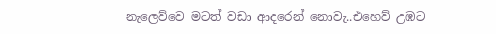නැලෙව්වෙ මටත් වඩා ආදරෙන් නොවැ..එහෙව් උඹට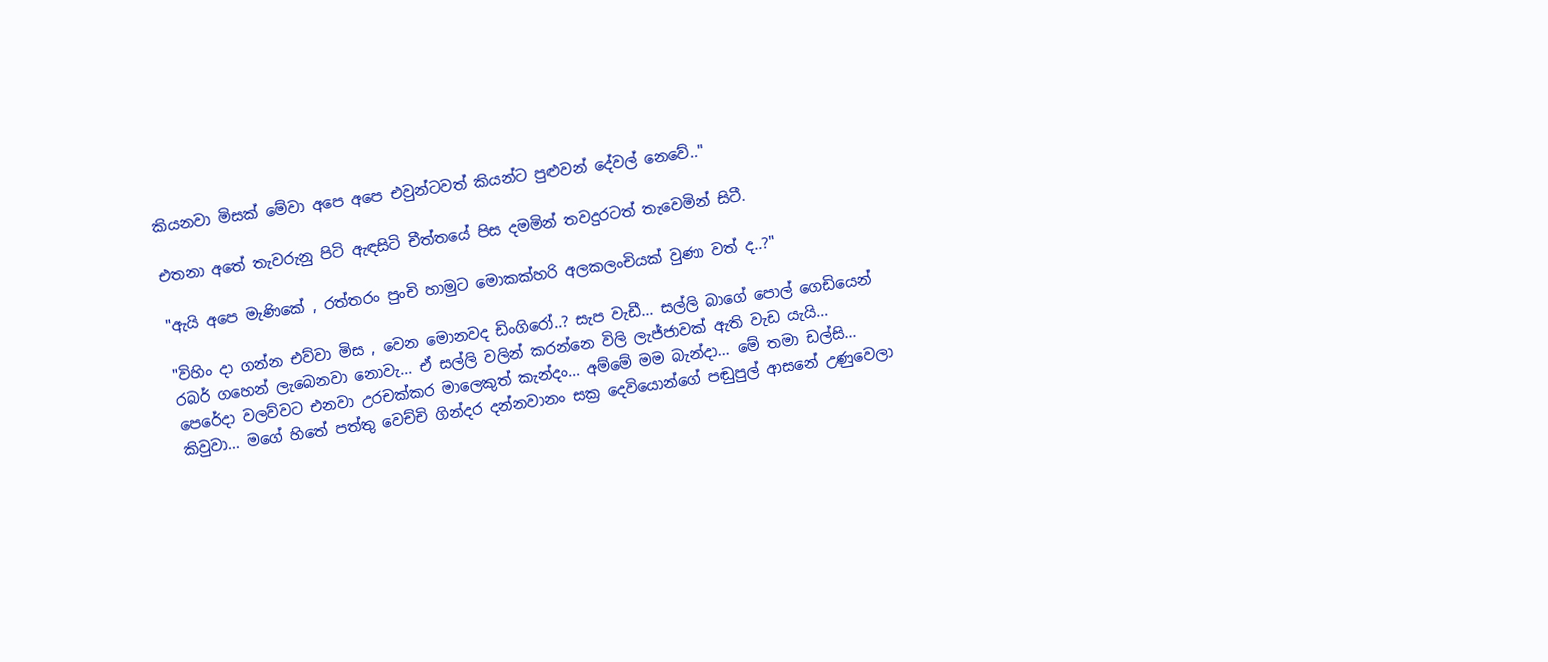කියනවා මිසක් මේවා අපෙ අපෙ එවුන්ටවත් කියන්ට පුළුවන් දේවල් නෙවේ.."

එතනා අතේ තැවරුනු පිටි ඇඳසිටි චීත්තයේ පිස දමමින් තවදුරටත් තැවෙමින් සිටී.

"ඇයි අපෙ මැණිකේ , රත්තරං පුංචි හාමුට මොකක්හරි අලකලංචියක් වුණා වත් ද..?"

"විහිං දා ගන්න එව්වා මිස , වෙන මොනවද ඩිංගිරෝ..? සැප වැඩී... සල්ලි බාගේ පොල් ගෙඩියෙන් රබර් ගහෙන් ලැබෙනවා නොවැ... ඒ සල්ලි වලින් කරන්නෙ විලි ලැජ්ජාවක් ඇති වැඩ යැයි...
පෙරේදා වලව්වට එනවා උරචක්කර මාලෙකුත් කැන්දං... අම්මේ මම බැන්දා... මේ තමා ඩල්සි...
කිවුවා... මගේ හිතේ පත්තු වෙච්චි ගින්දර දන්නවානං සක්‍ර දෙවියොන්ගේ පඬුපුල් ආසනේ උණුවෙලා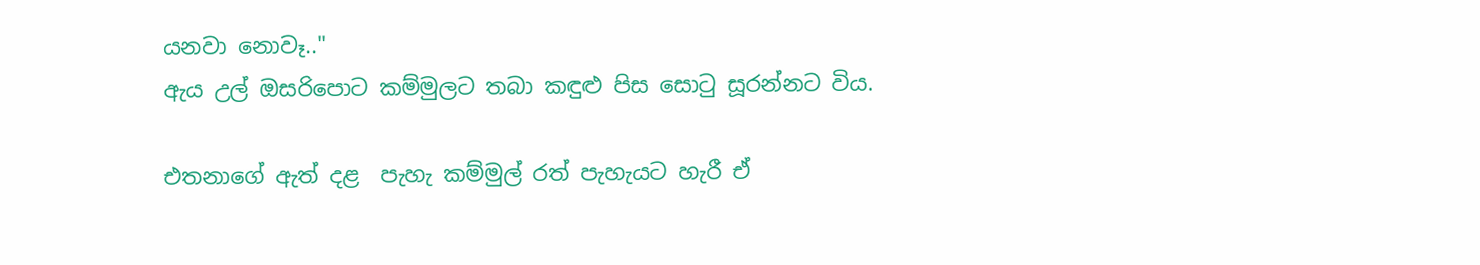යනවා නොවෑ.."
ඇය උල් ඔසරිපොට කම්මුලට තබා කඳුළු පිස සොටු සූරන්නට විය.

එතනාගේ ඇත් දළ  පැහැ කම්මුල් රත් පැහැයට හැරී ඒ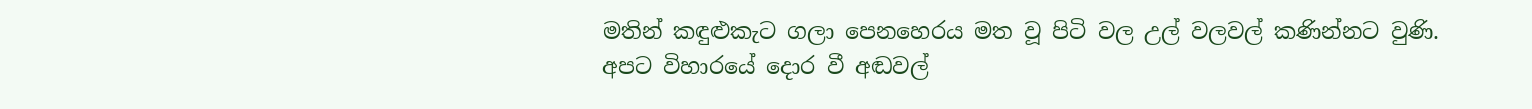මතින් කඳුළුකැට ගලා පෙනහෙරය මත වූ පිටි වල උල් වලවල් කණින්නට වුණි.
අපට විහාරයේ දොර වී අඬවල්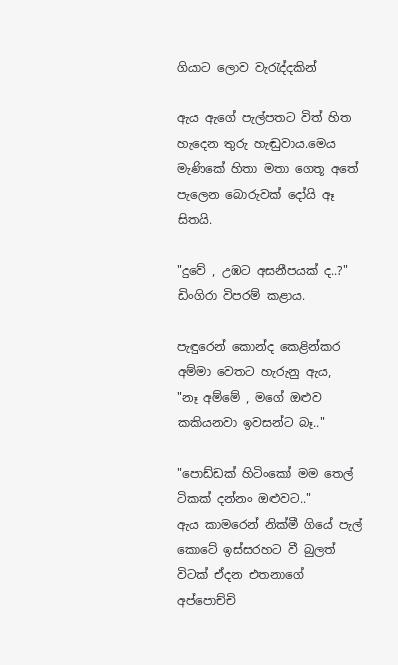ගියාට ලොව වැරැද්දකින්

ඇය ඇගේ පැල්පතට විත් හිත හැදෙන තුරු හැඬුවාය.මෙය මැණිකේ හිතා මතා ගෙතූ අතේ පැලෙන බොරුවක් දෝයි ඈ සිතයි.

"දුවේ , උඹට අසනීපයක් ද..?"
ඩිංගිරා විපරම් කළාය.

පැඳුරෙන් කොන්ද කෙළින්කර අම්මා වෙතට හැරුනු ඇය,
"නෑ අම්මේ , මගේ ඔළුව කකියනවා ඉවසන්ට බෑ.."

"පොඩ්ඩක් හිටිංකෝ මම තෙල් ටිකක් දන්නං ඔළුවට.."
ඇය කාමරෙන් නික්මී ගියේ පැල් කොටේ ඉස්සරහට වී බුලත් විටක් ඒදන එතනාගේ අප්පොච්චි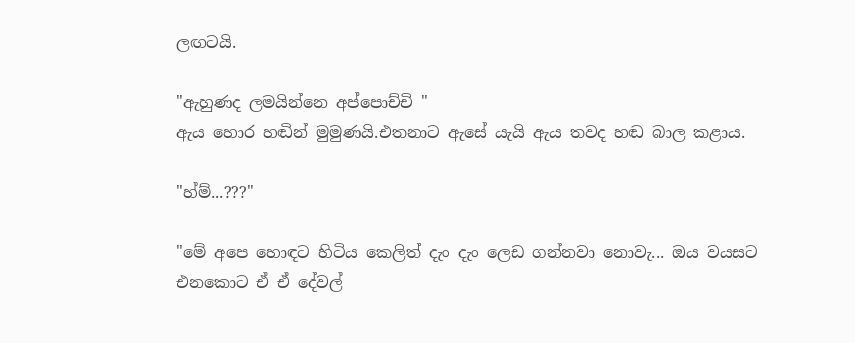ලඟටයි.

"ඇහුණද ලමයින්නෙ අප්පොච්චි "
ඇය හොර හඬින් මුමුණයි.එතනාට ඇසේ යැයි ඇය තවද හඬ බාල කළාය.

"හ්ම්...???"

"මේ අපෙ හොඳට හිටිය කෙලිත් දැං දැං ලෙඩ ගන්නවා නොවැ... ඔය වයසට එනකොට ඒ ඒ දේවල්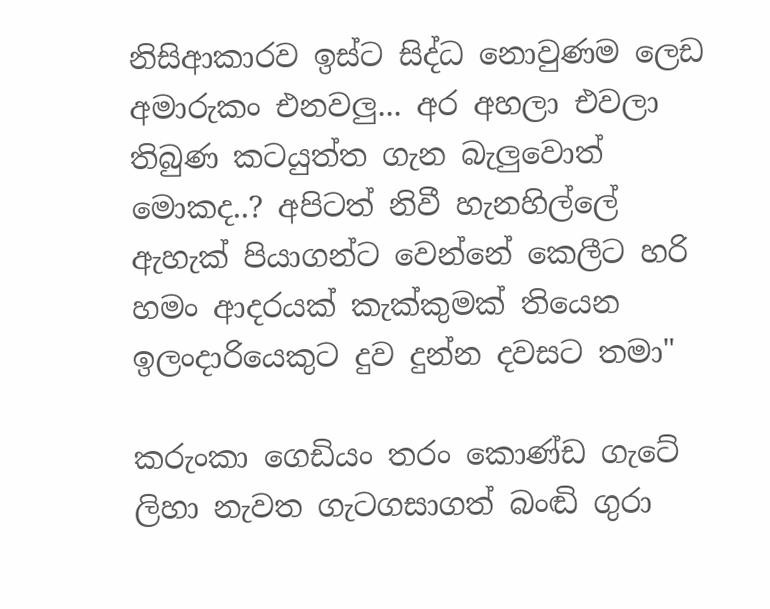නිසිආකාරව ඉස්ට සිද්ධ නොවුණම ලෙඩ අමාරුකං එනවලු... අර අහලා එවලා තිබුණ කටයුත්ත ගැන බැලුවොත් මොකද..? අපිටත් නිවී හැනහිල්ලේ ඇහැක් පියාගන්ට වෙන්නේ කෙලීට හරි හමං ආදරයක් කැක්කුමක් තියෙන ඉලංදාරියෙකුට දුව දුන්න දවසට තමා"

කරුංකා ගෙඩියං තරං කොණ්ඩ ගැටේ ලිහා නැවත ගැටගසාගත් බංඬි ගුරා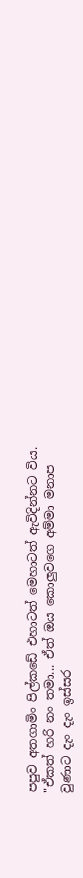පපුව අතගාමිං පිල්කඩේ එහාටත් මෙහාටත් ඇවිදින්නට විය.
"ඒකත් හරි නං තමා... ඒත් ඔය කොලුවගෙ අම්මා මනාප වුණාට දැං දැං ඉස්සර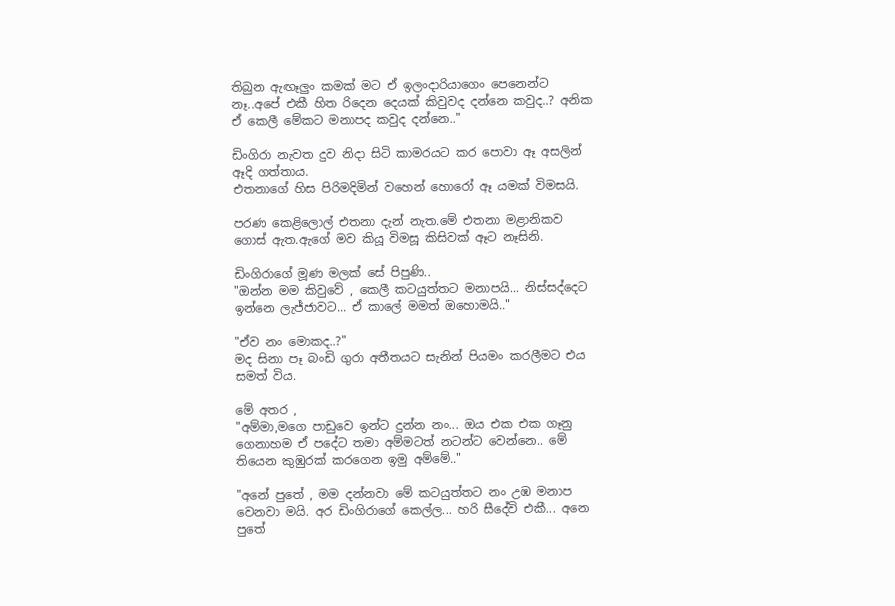තිබුන ඇඟෑලුං කමක් මට ඒ ඉලංදාරියාගෙං පෙනෙන්ට නෑ..අපේ එකී හිත රිදෙන දෙයක් කිවුවද දන්නෙ කවුද..? අනික ඒ කෙලී මේකට මනාපද කවුද දන්නෙ.."

ඩිංගිරා නැවත දුව නිදා සිටි කාමරයට කර පොවා ඈ අසලින් ඈදි ගත්තාය.
එතනාගේ හිස පිරිමදිමින් වහෙන් හොරෝ ඈ යමක් විමසයි.

පරණ කෙළිලොල් එතනා දැන් නැත.මේ එතනා මළානිකව ගොස් ඇත.ඇගේ මව කියූ විමසූ කිසිවක් ඈට නෑසිනි.

ඩිංගිරාගේ මූණ මලක් සේ පිපුණි..
"ඔන්න මම කිවුවේ , කෙලී කටයුත්තට මනාපයි... නිස්සද්දෙට ඉන්නෙ ලැජ්ජාවට... ඒ කාලේ මමත් ඔහොමයි.."

"ඒව නං මොකද..?"
මද සිනා පෑ බංඩි ගුරා අතීතයට සැනින් පියමං කරලීමට එය සමත් විය.

මේ අතර ,
"අම්මා,මගෙ පාඩුවෙ ඉන්ට දුන්න නං... ඔය එක එක ගෑනු ගෙනාහම ඒ පදේට තමා අම්මටත් නටන්ට වෙන්නෙ.. මේ තියෙන කුඹුරක් කරගෙන ඉමු අම්මේ.."

"අනේ පුතේ , මම දන්නවා මේ කටයුත්තට නං උඹ මනාප වෙනවා මයි. අර ඩිංගිරාගේ කෙල්ල... හරි සීදේවි එකී... අනෙ පුතේ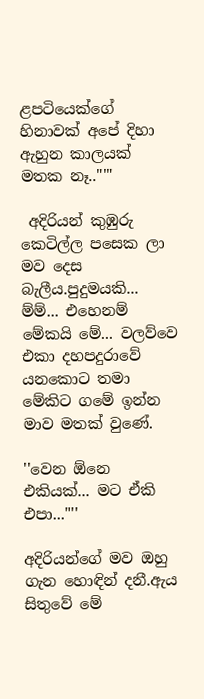ළපටියෙක්ගේ හිනාවක් අපේ දිහා ඇහුන කාලයක් මතක නෑ.."'"

 අදිරියන් කුඹුරු කෙටිල්ල පසෙක ලා මව දෙස බැලීය.පුදුමයකි... ම්ම්... එහෙනම් මේකයි මේ... වලව්වෙ එකා දහපදුරාවේ යනකොට තමා මේකිට ගමේ ඉන්න මාව මතක් වුණේ.

''වෙන ඕනෙ එකියක්... මට ඒකි එපා..."''

අදිරියන්ගේ මව ඔහු ගැන හොඳින් දනී.ඇය සිතුවේ මේ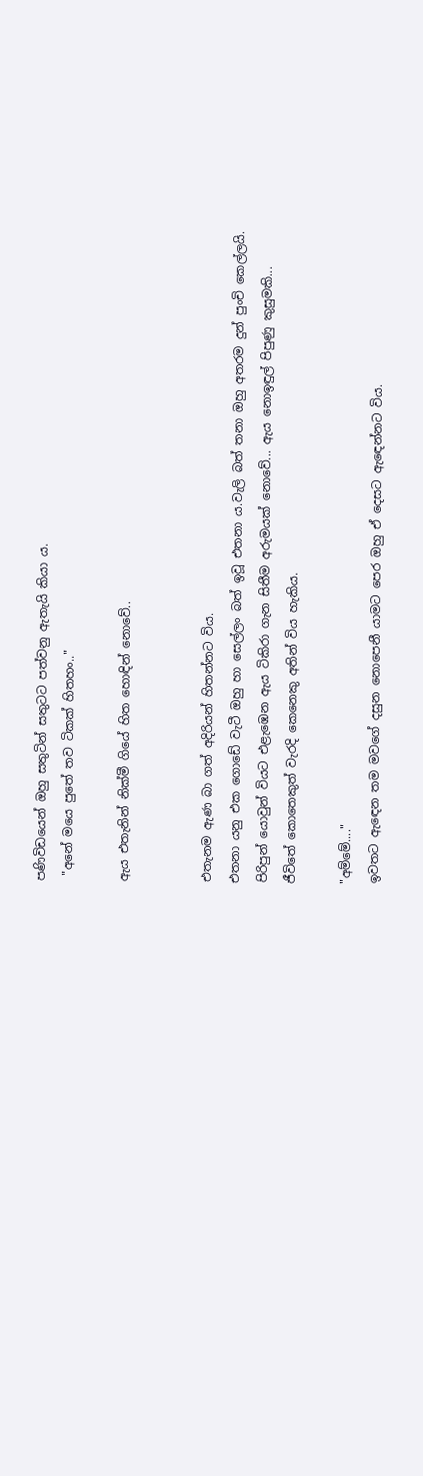පණිවිඩයෙන් ඔහු සතුටින් සතුටට පත්වනු ඇතැයි කියා ය.
 "අනේ මයෙ පුතේ තව ටිකක් හිතහං.."

ඇය එතැනින් නික්මී ගියේ හිත හොඳින් නොවේ..


එතැනම ඇණ බා ගත් අදිරියන් හිතන්නට විය.
එතනා යනු එක ගොඩේ වැටී ඔහු හා සෙල්ලං බත් ඉවූ එතනා ය.වැලි බත් තනා ඔහු අතරම දුන් පුංචි කෙල්ලයි.
පිරිපුන් යොවුන් වියට එළැඹෙන ඇය ටිකිරා ගැන සිතීම අරුමයක් නොවේ... ඇය නොඉඳුල් පිපුණු කුසුමකි...
ජීවිතේ කොතෙකුත් වැරදි කෙනෙකු අතින් විය හැකිය.

"අම්මේ...."
ඉවතට ඇඳෙන තම මවගේ දසුන නොපෙනී යාමට පෙර ඔහු ඒ දෙසට ඇඳෙන්නට විය.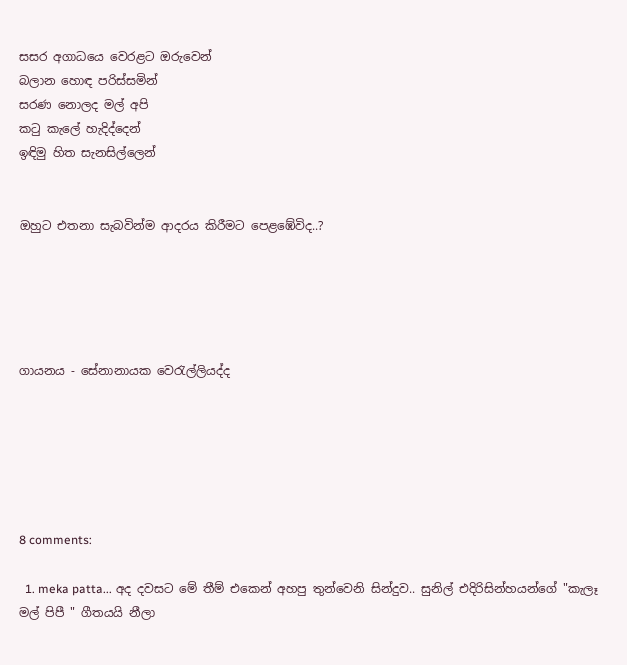සසර අගාධයෙ වෙරළට ඔරුවෙන්
බලාන හොඳ පරිස්සමින්
සරණ නොලද මල් අපි
කටු කැලේ හැදිද්දෙන්
ඉඳිමු හිත සැනසිල්ලෙන්


ඔහුට එතනා සැබවින්ම ආදරය කිරීමට පෙළඹේවිද..?





ගායනය - සේනානායක වෙරැල්ලියද්ද






8 comments:

  1. meka patta... අද දවසට මේ තීම් එකෙන් අහපු තුන්වෙනි සින්දුව.. සුනිල් එදිරිසින්හයන්ගේ "කැලෑ මල් පිපී " ගීතයයි නීලා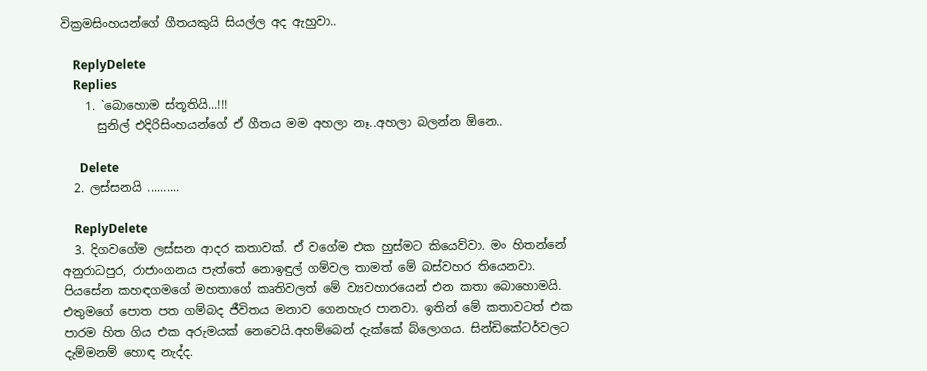වික්‍රමසිංහයන්ගේ ගීතයකුයි සියල්ල අද ඇහුවා..

    ReplyDelete
    Replies
    1. `බොහොම ස්තූතියි...!!!
      සුනිල් එදිරිසිංහයන්ගේ ඒ ගීතය මම අහලා නෑ..අහලා බලන්න ඕනෙ..

      Delete
  2. ලස්සනයි ..........

    ReplyDelete
  3. දිගවගේම ලස්සන ආදර කතාවක්. ඒ වගේම එක හුස්මට කියෙව්වා. මං හිතන්නේ අනුරාධපුර, රාජාංගනය පැත්තේ නොඉඳුල් ගම්වල තාමත් මේ බස්වහර තියෙනවා. පියසේන කහඳගමගේ මහතාගේ කෘතිවලත් මේ ව්‍යවහාරයෙන් එන කතා බොහොමයි. එතුමගේ පොත පත ගම්බද ජීවිතය මනාව ගෙනහැර පානවා. ඉතින් මේ කතාවටත් එක පාරම හිත ගිය එක අරුමයක් නෙවෙයි.අහම්බෙන් දැක්කේ බ්ලොගය. සින්ඩිකේටර්වලට දැම්මනම් හොඳ නැද්ද.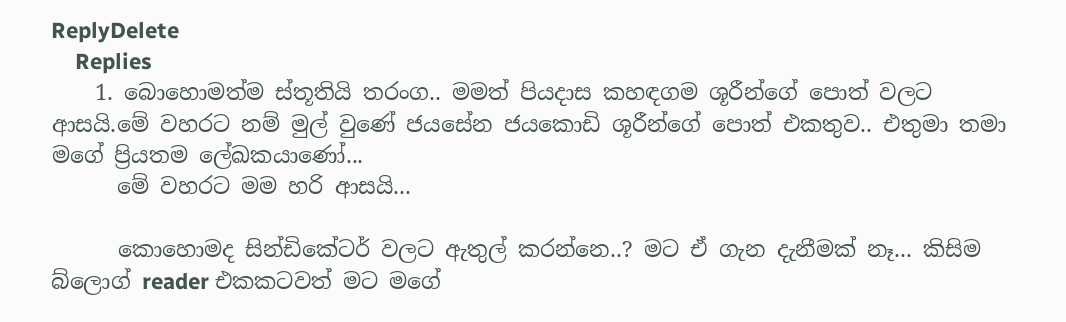ReplyDelete
    Replies
    1. බොහොමත්ම ස්තූතියි තරංග.. මමත් පියදාස කහඳගම ශූරීන්ගේ පොත් වලට ආසයි.මේ වහරට නම් මුල් වුණේ ජයසේන ජයකොඩි ශූරීන්ගේ පොත් එකතුව.. එතුමා තමා මගේ ප්‍රියතම ලේඛකයාණෝ...
      මේ වහරට මම හරි ආසයි...

      කොහොමද සින්ඩිකේටර් වලට ඇතුල් කරන්නෙ..? මට ඒ ගැන දැනීමක් නෑ... කිසිම බ්ලොග් reader එකකටවත් මට මගේ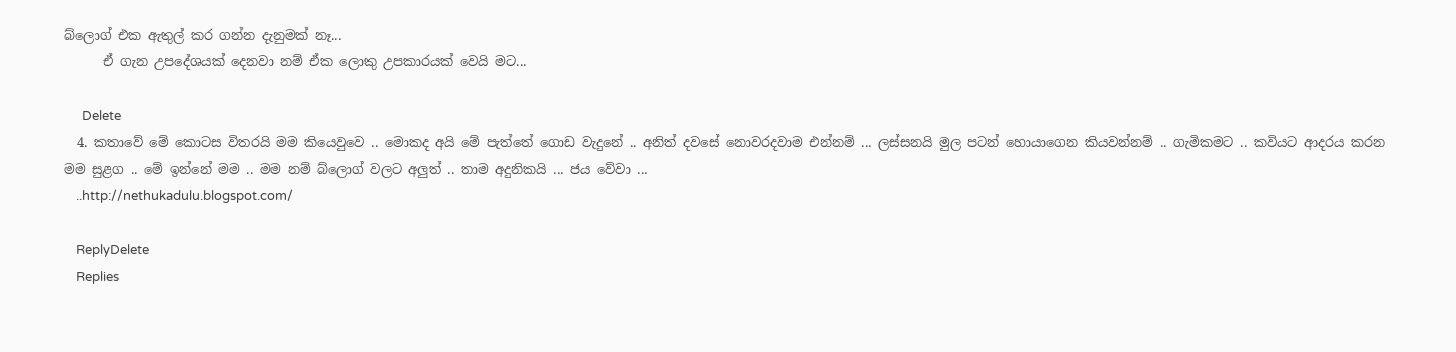බ්ලොග් එක ඇතුල් කර ගන්න දැනුමක් නෑ...
      ඒ ගැන උපදේශයක් දෙනවා නම් ඒක ලොකු උපකාරයක් වෙයි මට...

      Delete
  4. කතාවේ මේ කොටස විතරයි මම කියෙවුවෙ .. මොකද අයි මේ පැත්තේ ගොඩ වැදුනේ .. අනිත් දවසේ නොවරදවාම එන්නම් ... ලස්සනයි මුල පටන් හොයාගෙන කියවන්නම් .. ගැමිකමට .. කවියට ආදරය කරන මම සුළග .. මේ ඉන්නේ මම .. මම නම් බ්ලොග් වලට අලුත් .. තාම අදුනිකයි ... ජය වේවා ...
    ..http://nethukadulu.blogspot.com/

    ReplyDelete
    Replies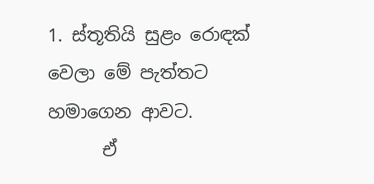1. ස්තූතියි සුළං රොඳක් වෙලා මේ පැත්තට හමාගෙන ආවට.
      ඒ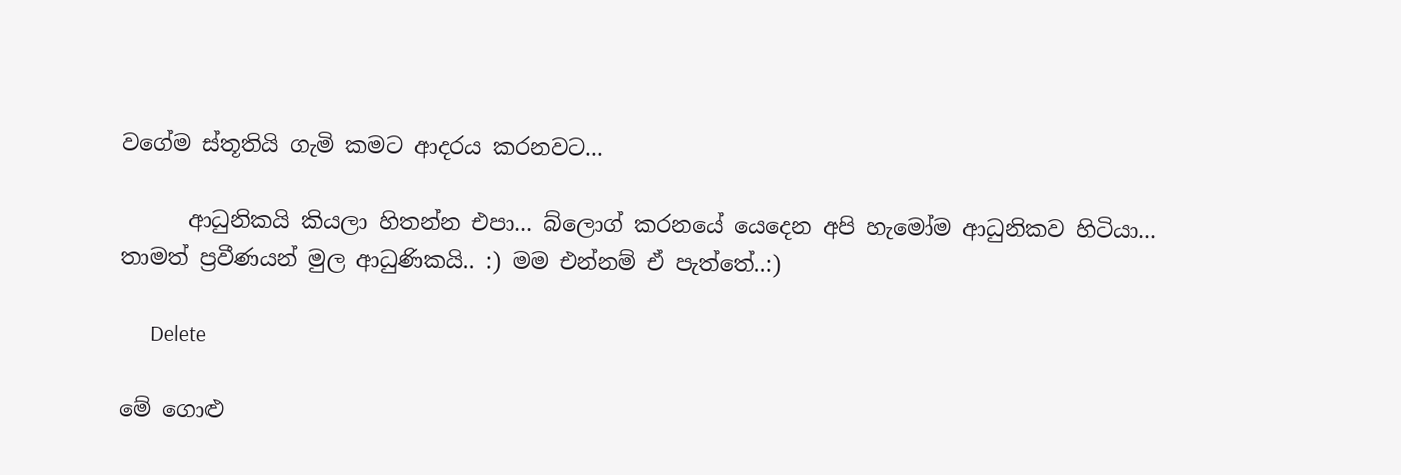වගේම ස්තූතියි ගැමි කමට ආදරය කරනවට...

      ආධුනිකයි කියලා හිතන්න එපා... බ්ලොග් කරනයේ යෙදෙන අපි හැමෝම ආධුනිකව හිටියා... තාමත් ප්‍රවීණයන් මුල ආධුණිකයි.. :) මම එන්නම් ඒ පැත්තේ..:)

      Delete

මේ ගොළු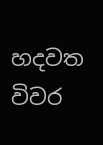හදවත
විවර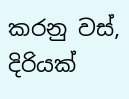කරනු වස්,
දිරියක්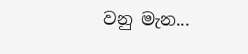වනු මැන...